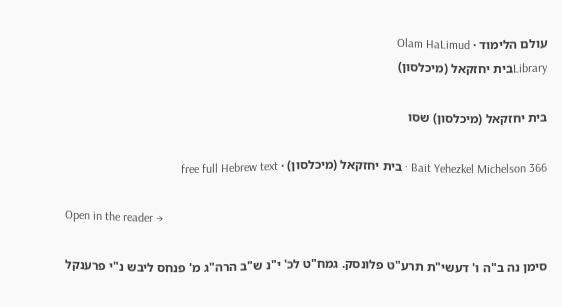עולם הלימוד · Olam HaLimud
Libraryבית יחזקאל (מיכלסון)

בית יחזקאל (מיכלסון) שסו

Bait Yehezkel Michelson 366 · בית יחזקאל (מיכלסון) · free full Hebrew text

Open in the reader →

סימן נה ב"ה ו' דעשי"ת תרע"ט פלונסק. גמח"ט לכ' י"נ ש"ב הרה"ג מ' פנחס ליבש נ"י פרענקל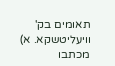תאומים בק' וויעליטשקא. א) מכתבו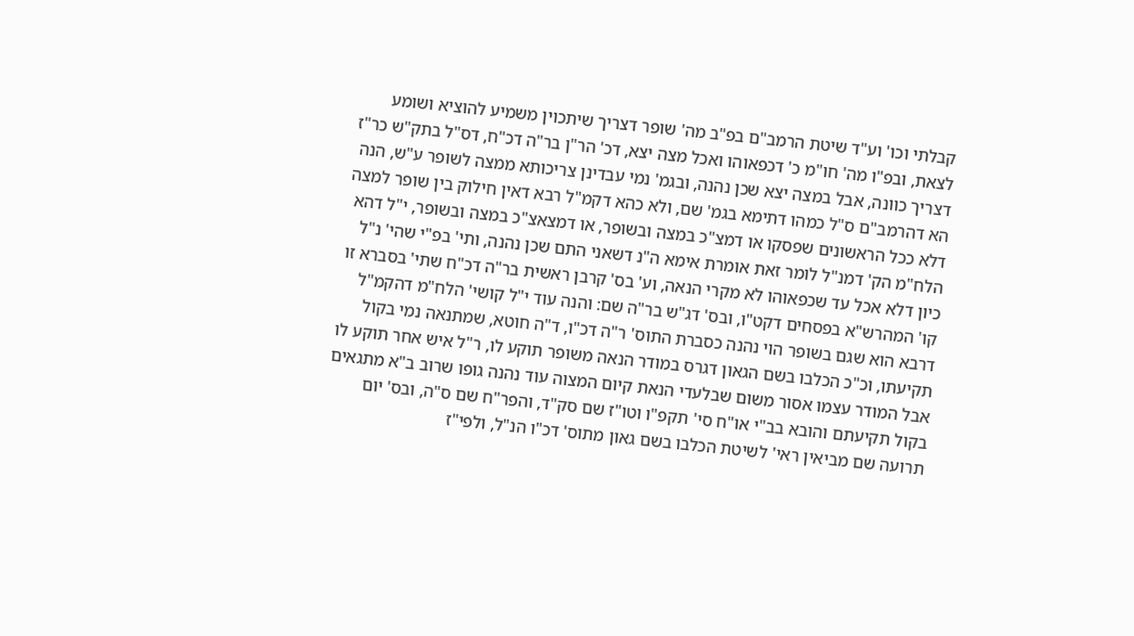קבלתי וכו' וע"ד שיטת הרמב"ם בפ"ב מה' שופר דצריך שיתכוין משמיע להוציא ושומע לצאת, ובפ"ו מה' חו"מ כ' דכפאוהו ואכל מצה יצא, דכ' הר"ן בר"ה דכ"ח, דס"ל בתק"ש כר"ז דצריך כוונה, אבל במצה יצא שכן נהנה, ובגמ' נמי עבדינן צריכותא ממצה לשופר ע"ש, הנה הא דהרמב"ם ס"ל כמהו דתימא בגמ' שם, ולא כהא דקמ"ל רבא דאין חילוק בין שופר למצה דלא ככל הראשונים שפסקו או דמצ"כ במצה ובשופר, או דמצאצ"כ במצה ובשופר, י"ל דהא הלח"מ הק' דמנ"ל לומר זאת אומרת אימא ה"נ דשאני התם שכן נהנה, ותי' בפ"י שהי' נ"ל כיון דלא אכל עד שכפאוהו לא מקרי הנאה, וע' בס' קרבן ראשית בר"ה דכ"ח שתי' בסברא זו קו' המהרש"א בפסחים דקט"ו, ובס' דג"ש בר"ה שם: והנה עוד י"ל קושי' הלח"מ דהקמ"ל דרבא הוא שגם בשופר הוי נהנה כסברת התוס' ר"ה דכ"ו, ד"ה חוטא, שמתנאה נמי בקול תקיעתו, וכ"כ הכלבו בשם הגאון דגרס במודר הנאה משופר תוקע לו, ר"ל איש אחר תוקע לו אבל המודר עצמו אסור משום שבלעדי הנאת קיום המצוה עוד נהנה גופו שרוב ב"א מתגאים בקול תקיעתם והובא בב"י או"ח סי' תקפ"ו וטו"ז שם סק"ד, והפר"ח שם ס"ה, ובס' יום תרועה שם מביאין ראי' לשיטת הכלבו בשם גאון מתוס' דכ"ו הנ"ל, ולפי"ז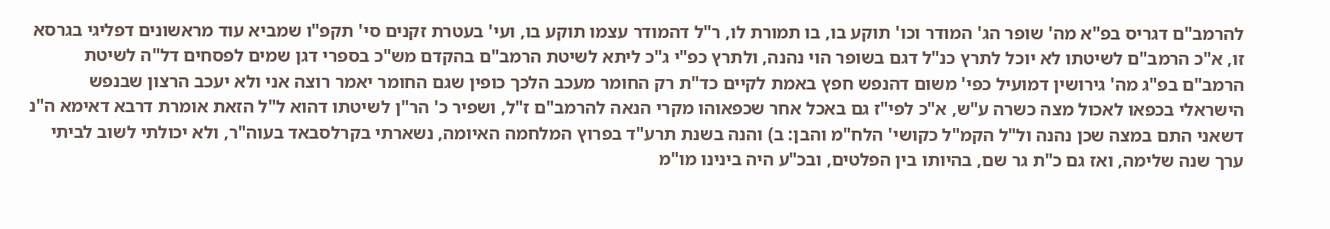להרמב"ם דגריס בפ"א מה' שופר הג' המודר וכו' תוקע בו, בו תמורת לו, ר"ל דהמודר עצמו תוקע בו, ועי' בעטרת זקנים סי' תקפ"ו שמביא עוד מראשונים דפליגי בגרסא זו, א"כ הרמב"ם לשיטתו לא יוכל לתרץ כנ"ל דגם בשופר הוי נהנה, ולתרץ כפ"י ג"כ ליתא לשיטת הרמב"ם בהקדם מש"כ בספרי דגן שמים לפסחים דל"ה לשיטת הרמב"ם בפ"ג מה' גירושין דמועיל כפי' משום דהנפש חפץ באמת לקיים כד"ת רק החומר מעכב הלכך כופין שגם החומר יאמר רוצה אני ולא יעכב הרצון שבנפש הישראלי בכפאו לאכול מצה כשרה ע"ש, א"כ לפי"ז גם באכל אחר שכפאוהו מקרי הנאה להרמב"ם ז"ל, ושפיר כ' הר"ן לשיטתו דהוא ל"ל הזאת אומרת דרבא דאימא ה"נ דשאני התם במצה שכן נהנה ול"ל הקמ"ל כקושי' הלח"מ והבן: ב) והנה בשנת תרע"ד בפרוץ המלחמה האיומה, נשארתי בקרלסבאד בעוה"ר, ולא יכולתי לשוב לביתי ערך שנה שלימה, ואז גם כ"ת גר שם, בהיותו בין הפלטים, ובכ"ע היה בינינו מו"מ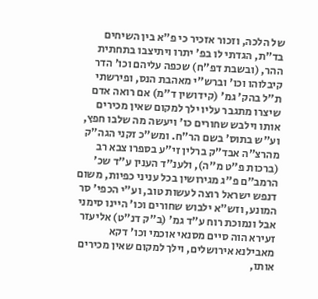של הלכה, וזכור אזכיר כי פ"א בין השיחים בד"ת, הגדתי לו בפ' יתרו ויתיצבו בתחתית ההר, (ובשבת דפ"ח) שכפה עליהם וכו' הדר קיבלוהו וכו' וברש"י מאהבת הנס, ופירשתי ת"ל בהק' גמ' (קידושין ד"מ) אם רואה אדם שיצרו מתגבר עליו ילך למקום שאין מכירים אותו וילבש שחורים כו' ויעשה מה שלבו חפץ, וע"ש בתוס' בשם הר"ח. ומש"כ זקני הגה"ק מהרצ"ה אבד"ק ברלין זי"ע בספרו צבא רב (ברכות פ"ט מ"ה), ולענ"ד הענין ע"ד שכ' הרמב"ם פ"ג מגירושין בכל עניני כפיות, משום דנפש ישראל רוצה לעשות טוב, וע"י הכפי' סר המונע, וזש"א ילבוש שחורים וכו' היינו סימני אבל ונמוכת רוח ע"ד גמ' (ב"ק דנ"ט) אליעזר זעירא הוה סיים מסנאי אוכמי וכו' דקא מאבילנא אירושלים, וילך למקום שאין מכירים אותו,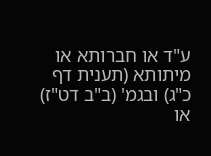ע"ד או חברותא או מיתותא (תענית דף כ"ג) ובגמ' (ב"ב דט"ז) או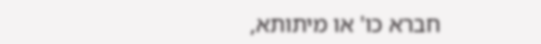חברא כו' או מיתותא,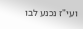ועי"ז נכנע לבו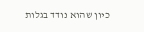כיון שהוא נודד בגלות